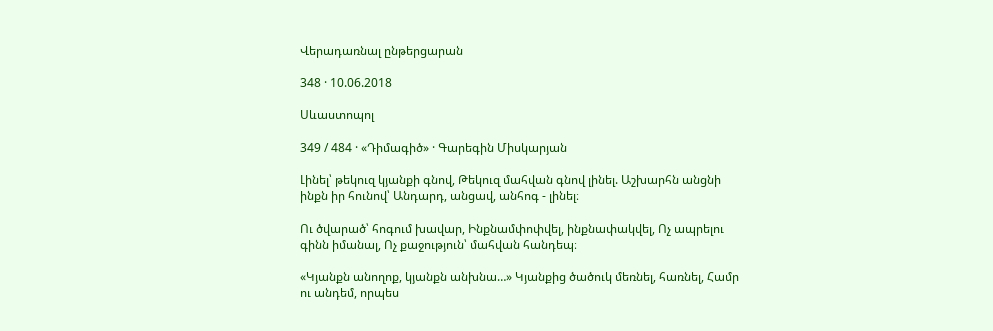Վերադառնալ ընթերցարան

348 · 10.06.2018

Սևաստոպոլ

349 / 484 · «Դիմագիծ» · Գարեգին Միսկարյան

Լինել՝ թեկուզ կյանքի գնով, Թեկուզ մահվան գնով լինել. Աշխարհն անցնի ինքն իր հունով՝ Անդարդ, անցավ, անհոգ - լինել։

Ու ծվարած՝ հոգում խավար, Ինքնամփոփվել, ինքնափակվել, Ոչ ապրելու գինն իմանալ, Ոչ քաջություն՝ մահվան հանդեպ։

«Կյանքն անողոք, կյանքն անխնա…» Կյանքից ծածուկ մեռնել, հառնել, Համր ու անդեմ, որպես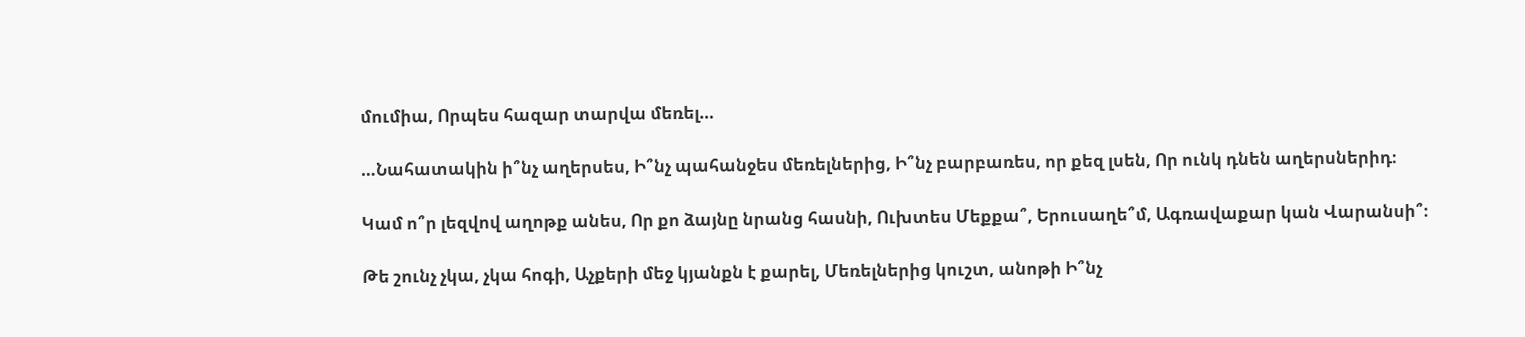մումիա, Որպես հազար տարվա մեռել…

…Նահատակին ի՞նչ աղերսես, Ի՞նչ պահանջես մեռելներից, Ի՞նչ բարբառես, որ քեզ լսեն, Որ ունկ դնեն աղերսներիդ։

Կամ ո՞ր լեզվով աղոթք անես, Որ քո ձայնը նրանց հասնի, Ուխտես Մեքքա՞, Երուսաղե՞մ, Ագռավաքար կան Վարանսի՞։

Թե շունչ չկա, չկա հոգի, Աչքերի մեջ կյանքն է քարել, Մեռելներից կուշտ, անոթի Ի՞նչ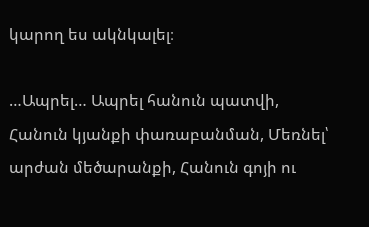կարող ես ակնկալել։

…Ապրել… Ապրել հանուն պատվի, Հանուն կյանքի փառաբանման, Մեռնել՝ արժան մեծարանքի, Հանուն գոյի ու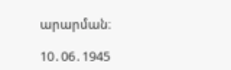արարման։

10․06․1945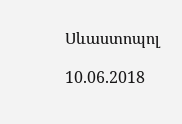Սևաստոպոլ

10.06.2018